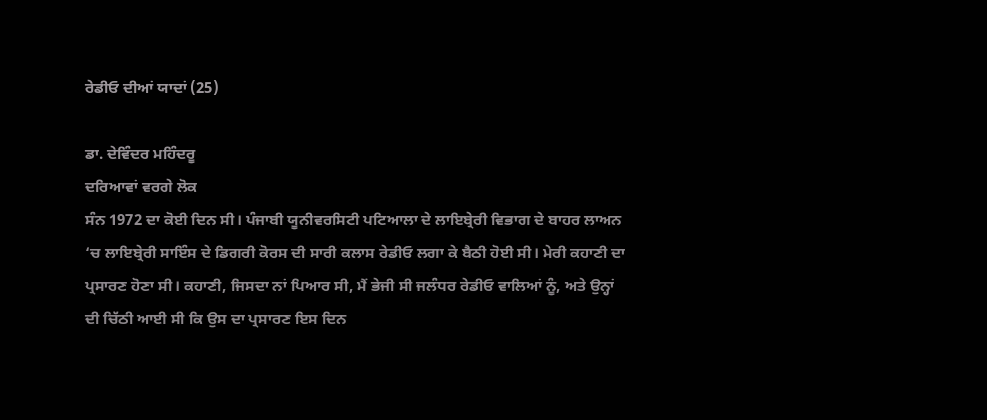ਰੇਡੀਓ ਦੀਆਂ ਯਾਦਾਂ (25)

ਡਾ. ਦੇਵਿੰਦਰ ਮਹਿੰਦਰੂ
ਦਰਿਆਵਾਂ ਵਰਗੇ ਲੋਕ
ਸੰਨ 1972 ਦਾ ਕੋਈ ਦਿਨ ਸੀ। ਪੰਜਾਬੀ ਯੂਨੀਵਰਸਿਟੀ ਪਟਿਆਲਾ ਦੇ ਲਾਇਬ੍ਰੇਰੀ ਵਿਭਾਗ ਦੇ ਬਾਹਰ ਲਾਅਨ ‘ਚ ਲਾਇਬ੍ਰੇਰੀ ਸਾਇੰਸ ਦੇ ਡਿਗਰੀ ਕੋਰਸ ਦੀ ਸਾਰੀ ਕਲਾਸ ਰੇਡੀਓ ਲਗਾ ਕੇ ਬੈਠੀ ਹੋਈ ਸੀ। ਮੇਰੀ ਕਹਾਣੀ ਦਾ ਪ੍ਰਸਾਰਣ ਹੋਣਾ ਸੀ। ਕਹਾਣੀ, ਜਿਸਦਾ ਨਾਂ ਪਿਆਰ ਸੀ, ਮੈਂ ਭੇਜੀ ਸੀ ਜਲੰਧਰ ਰੇਡੀਓ ਵਾਲਿਆਂ ਨੂੰ, ਅਤੇ ਉਨ੍ਹਾਂ ਦੀ ਚਿੱਠੀ ਆਈ ਸੀ ਕਿ ਉਸ ਦਾ ਪ੍ਰਸਾਰਣ ਇਸ ਦਿਨ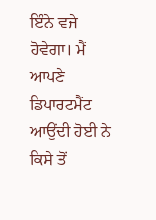ਇੰਨੇ ਵਜੇ ਹੋਵੇਗਾ। ਮੈਂ ਆਪਣੇ ਡਿਪਾਰਟਮੈਂਟ ਆਉਂਦੀ ਹੋਈ ਨੇ ਕਿਸੇ ਤੋਂ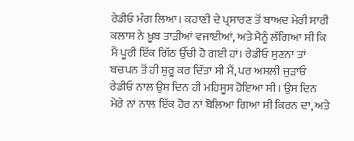ਰੇਡੀਓ ਮੰਗ ਲਿਆ। ਕਹਾਣੀ ਦੇ ਪ੍ਰਸਾਰਣ ਤੋਂ ਬਾਅਦ ਮੇਰੀ ਸਾਰੀ ਕਲਾਸ ਨੇ ਖ਼ੂਬ ਤਾੜੀਆਂ ਵਜਾਈਆਂ, ਅਤੇ ਮੈਨੂੰ ਲੱਗਿਆ ਸੀ ਕਿ ਮੈਂ ਪੂਰੀ ਇੱਕ ਗਿੱਠ ਉੱਚੀ ਹੋ ਗਈ ਹਾਂ। ਰੇਡੀਓ ਸੁਣਨਾ ਤਾਂ ਬਚਪਨ ਤੋਂ ਹੀ ਸ਼ੁਰੂ ਕਰ ਦਿੱਤਾ ਸੀ ਮੈਂ, ਪਰ ਅਸਲੀ ਜੁੜਾਓ ਰੇਡੀਓ ਨਾਲ ਉਸ ਦਿਨ ਹੀ ਮਹਿਸੂਸ ਹੋਇਆ ਸੀ। ਉਸ ਦਿਨ ਮੇਰੇ ਨਾਂ ਨਾਲ ਇੱਕ ਹੋਰ ਨਾਂ ਬੋਲਿਆ ਗਿਆ ਸੀ ਕਿਰਨ ਦਾ, ਅਤੇ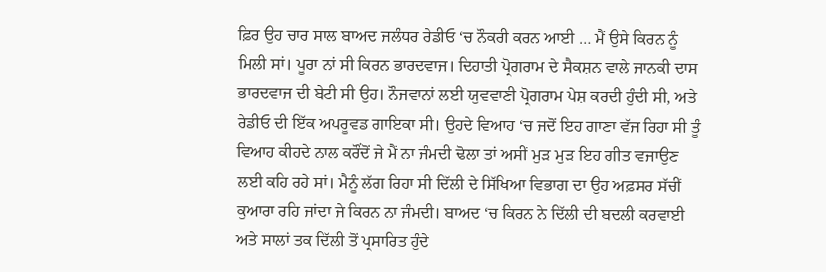ਫ਼ਿਰ ਉਹ ਚਾਰ ਸਾਲ ਬਾਅਦ ਜਲੰਧਰ ਰੇਡੀਓ ‘ਚ ਨੌਕਰੀ ਕਰਨ ਆਈ … ਮੈਂ ਉਸੇ ਕਿਰਨ ਨੂੰ ਮਿਲੀ ਸਾਂ। ਪੂਰਾ ਨਾਂ ਸੀ ਕਿਰਨ ਭਾਰਦਵਾਜ। ਦਿਹਾਤੀ ਪ੍ਰੋਗਰਾਮ ਦੇ ਸੈਕਸ਼ਨ ਵਾਲੇ ਜਾਨਕੀ ਦਾਸ ਭਾਰਦਵਾਜ ਦੀ ਬੇਟੀ ਸੀ ਉਹ। ਨੌਜਵਾਨਾਂ ਲਈ ਯੁਵਵਾਣੀ ਪ੍ਰੋਗਰਾਮ ਪੇਸ਼ ਕਰਦੀ ਹੁੰਦੀ ਸੀ, ਅਤੇ ਰੇਡੀਓ ਦੀ ਇੱਕ ਅਪਰੂਵਡ ਗਾਇਕਾ ਸੀ। ਉਹਦੇ ਵਿਆਹ ‘ਚ ਜਦੋਂ ਇਹ ਗਾਣਾ ਵੱਜ ਰਿਹਾ ਸੀ ਤੂੰ ਵਿਆਹ ਕੀਹਦੇ ਨਾਲ ਕਰੌਂਦੋਂ ਜੇ ਮੈਂ ਨਾ ਜੰਮਦੀ ਢੋਲਾ ਤਾਂ ਅਸੀਂ ਮੁੜ ਮੁੜ ਇਹ ਗੀਤ ਵਜਾਉਣ ਲਈ ਕਹਿ ਰਹੇ ਸਾਂ। ਮੈਨੂੰ ਲੱਗ ਰਿਹਾ ਸੀ ਦਿੱਲੀ ਦੇ ਸਿੱਖਿਆ ਵਿਭਾਗ ਦਾ ਉਹ ਅਫ਼ਸਰ ਸੱਚੀਂ ਕੁਆਰਾ ਰਹਿ ਜਾਂਦਾ ਜੇ ਕਿਰਨ ਨਾ ਜੰਮਦੀ। ਬਾਅਦ ‘ਚ ਕਿਰਨ ਨੇ ਦਿੱਲੀ ਦੀ ਬਦਲੀ ਕਰਵਾਈ ਅਤੇ ਸਾਲਾਂ ਤਕ ਦਿੱਲੀ ਤੋਂ ਪ੍ਰਸਾਰਿਤ ਹੁੰਦੇ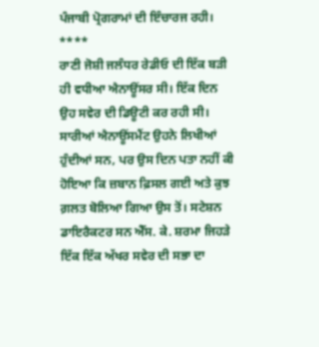ਪੰਜਾਬੀ ਪ੍ਰੋਗਰਾਮਾਂ ਦੀ ਇੰਚਾਰਜ ਰਹੀ।
****
ਰਾਣੀ ਜੋਸ਼ੀ ਜਲੰਧਰ ਰੇਡੀਓ ਦੀ ਇੱਕ ਬੜੀ ਹੀ ਵਧੀਆ ਐਨਾਊਂਸਰ ਸੀ। ਇੱਕ ਦਿਨ ਉਹ ਸਵੇਰ ਦੀ ਡਿਊਟੀ ਕਰ ਰਹੀ ਸੀ। ਸਾਰੀਆਂ ਐਨਾਊਂਸਮੈਂਟ ਉਹਨੇ ਲਿਖੀਆਂ ਹੁੰਦੀਆਂ ਸਨ, ਪਰ ਉਸ ਦਿਨ ਪਤਾ ਨਹੀਂ ਕੀ ਹੋਇਆ ਕਿ ਜ਼ਬਾਨ ਫ਼ਿਸਲ ਗਈ ਅਤੇ ਕੁਝ ਗ਼ਲਤ ਬੋਲਿਆ ਗਿਆ ਉਸ ਤੋਂ। ਸਟੇਸ਼ਨ ਡਾਇਰੈਕਟਰ ਸਨ ਐੱਸ. ਕੇ. ਸ਼ਰਮਾ ਜਿਹੜੇ ਇੱਕ ਇੱਕ ਅੱਖਰ ਸਵੇਰ ਦੀ ਸਭਾ ਦਾ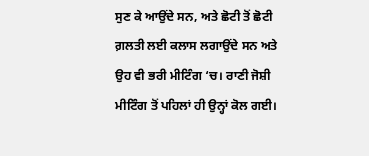ਸੁਣ ਕੇ ਆਉਂਦੇ ਸਨ, ਅਤੇ ਛੋਟੀ ਤੋਂ ਛੋਟੀ ਗ਼ਲਤੀ ਲਈ ਕਲਾਸ ਲਗਾਉਂਦੇ ਸਨ ਅਤੇ ਉਹ ਵੀ ਭਰੀ ਮੀਟਿੰਗ ‘ਚ। ਰਾਣੀ ਜੋਸ਼ੀ ਮੀਟਿੰਗ ਤੋਂ ਪਹਿਲਾਂ ਹੀ ਉਨ੍ਹਾਂ ਕੋਲ ਗਈ।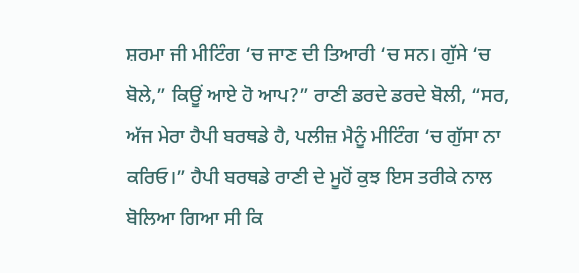ਸ਼ਰਮਾ ਜੀ ਮੀਟਿੰਗ ‘ਚ ਜਾਣ ਦੀ ਤਿਆਰੀ ‘ਚ ਸਨ। ਗੁੱਸੇ ‘ਚ ਬੋਲੇ,” ਕਿਊਂ ਆਏ ਹੋ ਆਪ?” ਰਾਣੀ ਡਰਦੇ ਡਰਦੇ ਬੋਲੀ, “ਸਰ, ਅੱਜ ਮੇਰਾ ਹੈਪੀ ਬਰਥਡੇ ਹੈ, ਪਲੀਜ਼ ਮੈਨੂੰ ਮੀਟਿੰਗ ‘ਚ ਗੁੱਸਾ ਨਾ ਕਰਿਓ।” ਹੈਪੀ ਬਰਥਡੇ ਰਾਣੀ ਦੇ ਮੂਹੋਂ ਕੁਝ ਇਸ ਤਰੀਕੇ ਨਾਲ ਬੋਲਿਆ ਗਿਆ ਸੀ ਕਿ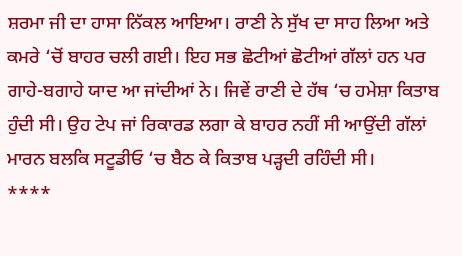ਸ਼ਰਮਾ ਜੀ ਦਾ ਹਾਸਾ ਨਿੱਕਲ ਆਇਆ। ਰਾਣੀ ਨੇ ਸੁੱਖ ਦਾ ਸਾਹ ਲਿਆ ਅਤੇ ਕਮਰੇ ‘ਚੋਂ ਬਾਹਰ ਚਲੀ ਗਈ। ਇਹ ਸਭ ਛੋਟੀਆਂ ਛੋਟੀਆਂ ਗੱਲਾਂ ਹਨ ਪਰ ਗਾਹੇ-ਬਗਾਹੇ ਯਾਦ ਆ ਜਾਂਦੀਆਂ ਨੇ। ਜਿਵੇਂ ਰਾਣੀ ਦੇ ਹੱਥ ‘ਚ ਹਮੇਸ਼ਾ ਕਿਤਾਬ ਹੁੰਦੀ ਸੀ। ਉਹ ਟੇਪ ਜਾਂ ਰਿਕਾਰਡ ਲਗਾ ਕੇ ਬਾਹਰ ਨਹੀਂ ਸੀ ਆਉਂਦੀ ਗੱਲਾਂ ਮਾਰਨ ਬਲਕਿ ਸਟੂਡੀਓ ‘ਚ ਬੈਠ ਕੇ ਕਿਤਾਬ ਪੜ੍ਹਦੀ ਰਹਿੰਦੀ ਸੀ।
****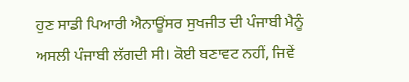ਹੁਣ ਸਾਡੀ ਪਿਆਰੀ ਐਨਾਊਂਸਰ ਸੁਖਜੀਤ ਦੀ ਪੰਜਾਬੀ ਮੈਨੂੰ ਅਸਲੀ ਪੰਜਾਬੀ ਲੱਗਦੀ ਸੀ। ਕੋਈ ਬਣਾਵਟ ਨਹੀਂ, ਜਿਵੇਂ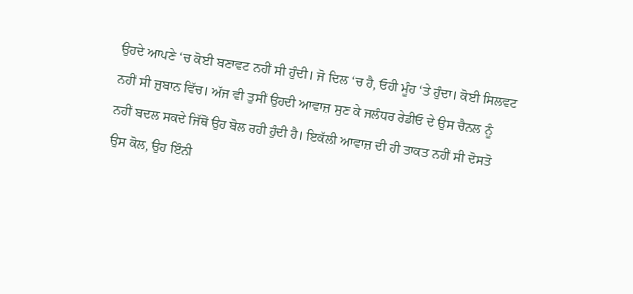ਉਹਦੇ ਆਪਣੇ ‘ਚ ਕੋਈ ਬਣਾਵਟ ਨਹੀਂ ਸੀ ਹੁੰਦੀ। ਜੋ ਦਿਲ ‘ਚ ਹੈ, ਓਹੀ ਮੂੰਹ ‘ਤੇ ਹੁੰਦਾ। ਕੋਈ ਸਿਲਵਟ ਨਹੀਂ ਸੀ ਜ਼ੁਬਾਨ ਵਿੱਚ। ਅੱਜ ਵੀ ਤੁਸੀਂ ਉਹਦੀ ਆਵਾਜ਼ ਸੁਣ ਕੇ ਜਲੰਧਰ ਰੇਡੀਓ ਦੇ ਉਸ ਚੈਨਲ ਨੂੰ ਨਹੀਂ ਬਦਲ ਸਕਦੇ ਜਿੱਥੋਂ ਉਹ ਬੋਲ ਰਹੀ ਹੁੰਦੀ ਹੈ। ਇਕੱਲੀ ਆਵਾਜ਼ ਦੀ ਹੀ ਤਾਕਤ ਨਹੀਂ ਸੀ ਦੋਸਤੋ ਉਸ ਕੋਲ, ਉਹ ਇੰਨੀ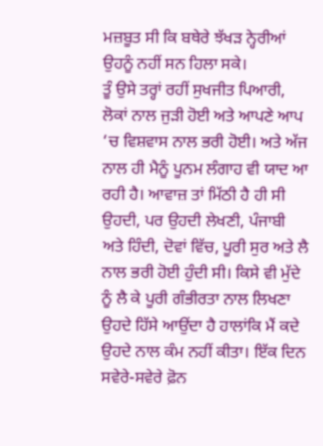ਮਜ਼ਬੂਤ ਸੀ ਕਿ ਬਥੇਰੇ ਝੱਖੜ ਨ੍ਹੇਰੀਆਂ ਉਹਨੂੰ ਨਹੀਂ ਸਨ ਹਿਲਾ ਸਕੇ।
ਤੂੰ ਉਸੇ ਤਰ੍ਹਾਂ ਰਹੀਂ ਸੁਖਜੀਤ ਪਿਆਰੀ, ਲੋਕਾਂ ਨਾਲ ਜੁੜੀ ਹੋਈ ਅਤੇ ਆਪਣੇ ਆਪ ‘ਚ ਵਿਸ਼ਵਾਸ ਨਾਲ ਭਰੀ ਹੋਈ। ਅਤੇ ਅੱਜ ਨਾਲ ਹੀ ਮੈਨੂੰ ਪੂਨਮ ਲੰਗਾਹ ਵੀ ਯਾਦ ਆ ਰਹੀ ਹੈ। ਆਵਾਜ਼ ਤਾਂ ਮਿੱਠੀ ਹੈ ਹੀ ਸੀ ਉਹਦੀ, ਪਰ ਉਹਦੀ ਲੇਖਣੀ, ਪੰਜਾਬੀ ਅਤੇ ਹਿੰਦੀ, ਦੋਵਾਂ ਵਿੱਚ, ਪੂਰੀ ਸੁਰ ਅਤੇ ਲੈ ਨਾਲ ਭਰੀ ਹੋਈ ਹੁੰਦੀ ਸੀ। ਕਿਸੇ ਵੀ ਮੁੱਦੇ ਨੂੰ ਲੈ ਕੇ ਪੂਰੀ ਗੰਭੀਰਤਾ ਨਾਲ ਲਿਖਣਾ ਉਹਦੇ ਹਿੱਸੇ ਆਉਂਦਾ ਹੈ ਹਾਲਾਂਕਿ ਮੈਂ ਕਦੇ ਉਹਦੇ ਨਾਲ ਕੰਮ ਨਹੀਂ ਕੀਤਾ। ਇੱਕ ਦਿਨ ਸਵੇਰੇ-ਸਵੇਰੇ ਫ਼ੋਨ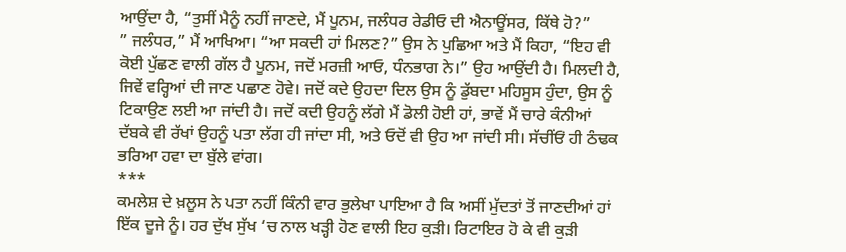ਆਉਂਦਾ ਹੈ, “ਤੁਸੀਂ ਮੈਨੂੰ ਨਹੀਂ ਜਾਣਦੇ, ਮੈਂ ਪੂਨਮ, ਜਲੰਧਰ ਰੇਡੀਓ ਦੀ ਐਨਾਊਂਸਰ, ਕਿੱਥੇ ਹੋ?”
” ਜਲੰਧਰ,” ਮੈਂ ਆਖਿਆ। “ਆ ਸਕਦੀ ਹਾਂ ਮਿਲਣ?” ਉਸ ਨੇ ਪੁਛਿਆ ਅਤੇ ਮੈਂ ਕਿਹਾ, “ਇਹ ਵੀ ਕੋਈ ਪੁੱਛਣ ਵਾਲੀ ਗੱਲ ਹੈ ਪੂਨਮ, ਜਦੋਂ ਮਰਜ਼ੀ ਆਓ, ਧੰਨਭਾਗ ਨੇ।” ਉਹ ਆਉਂਦੀ ਹੈ। ਮਿਲਦੀ ਹੈ, ਜਿਵੇਂ ਵਰ੍ਹਿਆਂ ਦੀ ਜਾਣ ਪਛਾਣ ਹੋਵੇ। ਜਦੋਂ ਕਦੇ ਉਹਦਾ ਦਿਲ ਉਸ ਨੂੰ ਡੁੱਬਦਾ ਮਹਿਸੂਸ ਹੁੰਦਾ, ਉਸ ਨੂੰ ਟਿਕਾਉਣ ਲਈ ਆ ਜਾਂਦੀ ਹੈ। ਜਦੋਂ ਕਦੀ ਉਹਨੂੰ ਲੱਗੇ ਮੈਂ ਡੋਲੀ ਹੋਈ ਹਾਂ, ਭਾਵੇਂ ਮੈਂ ਚਾਰੇ ਕੰਨੀਆਂ ਦੱਬਕੇ ਵੀ ਰੱਖਾਂ ਉਹਨੂੰ ਪਤਾ ਲੱਗ ਹੀ ਜਾਂਦਾ ਸੀ, ਅਤੇ ਓਦੋਂ ਵੀ ਉਹ ਆ ਜਾਂਦੀ ਸੀ। ਸੱਚੀਂਓਂ ਹੀ ਠੰਢਕ ਭਰਿਆ ਹਵਾ ਦਾ ਬੁੱਲੇ ਵਾਂਗ।
***
ਕਮਲੇਸ਼ ਦੇ ਖ਼ਲੂਸ ਨੇ ਪਤਾ ਨਹੀਂ ਕਿੰਨੀ ਵਾਰ ਭੁਲੇਖਾ ਪਾਇਆ ਹੈ ਕਿ ਅਸੀਂ ਮੁੱਦਤਾਂ ਤੋਂ ਜਾਣਦੀਆਂ ਹਾਂ ਇੱਕ ਦੂਜੇ ਨੂੰ। ਹਰ ਦੁੱਖ ਸੁੱਖ ‘ਚ ਨਾਲ ਖੜ੍ਹੀ ਹੋਣ ਵਾਲੀ ਇਹ ਕੁੜੀ। ਰਿਟਾਇਰ ਹੋ ਕੇ ਵੀ ਕੁੜੀ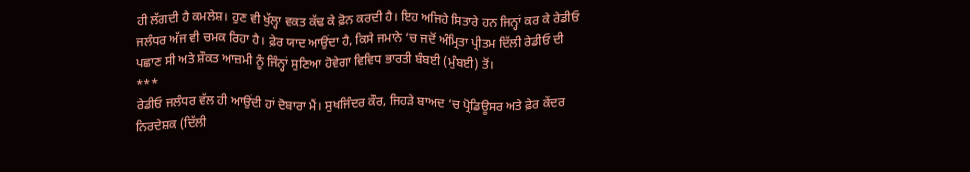ਹੀ ਲੱਗਦੀ ਹੈ ਕਮਲੇਸ਼। ਹੁਣ ਵੀ ਖੁੱਲ੍ਹਾ ਵਕਤ ਕੱਢ ਕੇ ਫ਼ੋਨ ਕਰਦੀ ਹੈ। ਇਹ ਅਜਿਹੇ ਸਿਤਾਰੇ ਹਨ ਜਿਨ੍ਹਾਂ ਕਰ ਕੇ ਰੇਡੀਓ ਜਲੰਧਰ ਅੱਜ ਵੀ ਚਮਕ ਰਿਹਾ ਹੈ। ਫ਼ੇਰ ਯਾਦ ਆਉਂਦਾ ਹੈ, ਕਿਸੇ ਜਮਾਨੇ ‘ਚ ਜਦੋਂ ਅੰਮ੍ਰਿਤਾ ਪ੍ਰੀਤਮ ਦਿੱਲੀ ਰੇਡੀਓ ਦੀ ਪਛਾਣ ਸੀ ਅਤੇ ਸ਼ੌਕਤ ਆਜ਼ਮੀ ਨੂੰ ਜਿੰਨ੍ਹਾਂ ਸੁਣਿਆ ਹੋਵੇਗਾ ਵਿਵਿਧ ਭਾਰਤੀ ਬੰਬਈ (ਮੁੰਬਈ) ਤੋਂ।
***
ਰੇਡੀਓ ਜਲੰਧਰ ਵੱਲ ਹੀ ਆਉਂਦੀ ਹਾਂ ਦੋਬਾਰਾ ਮੈਂ। ਸੁਖਜਿੰਦਰ ਕੌਰ, ਜਿਹੜੇ ਬਾਅਦ ‘ਚ ਪ੍ਰੋਡਿਊਸਰ ਅਤੇ ਫ਼ੇਰ ਕੇਂਦਰ ਨਿਰਦੇਸ਼ਕ (ਦਿੱਲੀ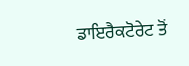ਡਾਇਰੈਕਟੋਰੇਟ ਤੋਂ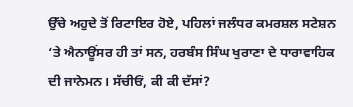ਉੱਚੇ ਅਹੁਦੇ ਤੋਂ ਰਿਟਾਇਰ ਹੋਏ, ਪਹਿਲਾਂ ਜਲੰਧਰ ਕਮਰਸ਼ਲ ਸਟੇਸ਼ਨ ‘ਤੇ ਐਨਾਊਂਸਰ ਹੀ ਤਾਂ ਸਨ, ਹਰਬੰਸ ਸਿੰਘ ਖੁਰਾਣਾ ਦੇ ਧਾਰਾਵਾਹਿਕ ਦੀ ਜਾਨੇਮਨ। ਸੱਚੀਓਂ, ਕੀ ਕੀ ਦੱਸਾਂ?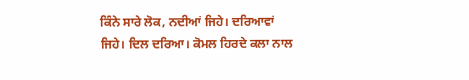ਕਿੰਨੇ ਸਾਰੇ ਲੋਕ, ਨਦੀਆਂ ਜਿਹੇ। ਦਰਿਆਵਾਂ ਜਿਹੇ। ਦਿਲ ਦਰਿਆ। ਕੋਮਲ ਹਿਰਦੇ ਕਲਾ ਨਾਲ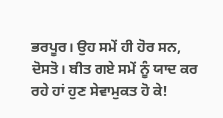ਭਰਪੂਰ। ਉਹ ਸਮੇਂ ਹੀ ਹੋਰ ਸਨ, ਦੋਸਤੋ। ਬੀਤ ਗਏ ਸਮੇਂ ਨੂੰ ਯਾਦ ਕਰ ਰਹੇ ਹਾਂ ਹੁਣ ਸੇਵਾਮੁਕਤ ਹੋ ਕੇ!